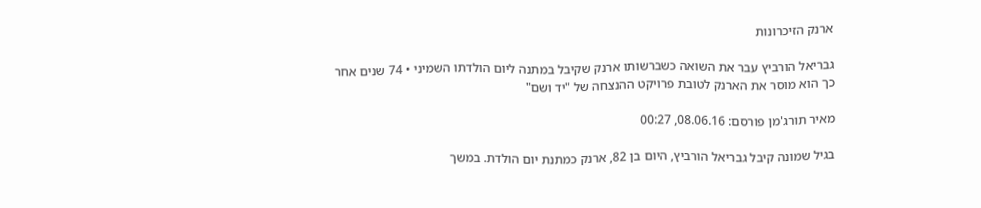ארנק הזיכרונות

גבריאל הורביץ עבר את השואה כשברשותו ארנק שקיבל במתנה ליום הולדתו השמיני • 74 שנים אחר כך הוא מוסר את הארנק לטובת פרויקט ההנצחה של "יד ושם"

מאיר תורג'מן פורסם: 08.06.16, 00:27

בגיל שמונה קיבל גבריאל הורביץ, היום בן 82, ארנק כמתנת יום הולדת. במשך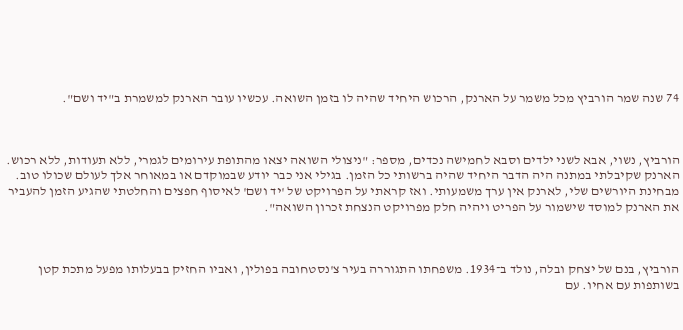74 שנה שמר הורביץ מכל משמר על הארנק, הרכוש היחיד שהיה לו בזמן השואה. עכשיו עובר הארנק למשמרת ב"יד ושם".



הורביץ, נשוי, אבא לשני ילדים וסבא לחמישה נכדים, מספר: "ניצולי השואה יצאו מהתופת עירומים לגמרי, ללא תעודות, ללא רכוש. הארנק שקיבלתי במתנה היה הדבר היחיד שהיה ברשותי כל הזמן. בגילי אני כבר יודע שבמוקדם או במאוחר אלך לעולם שכולו טוב. מבחינת היורשים שלי, לארנק אין ערך משמעותי. ואז קראתי על הפרויקט של 'יד ושם' לאיסוף חפצים והחלטתי שהגיע הזמן להעביר את הארנק למוסד שישמור על הפריט ויהיה חלק מפרויקט הנצחת זכרון השואה".



הורביץ, בנם של יצחק ובלה, נולד ב־1934. משפחתו התגוררה בעיר צ'נסטחובה בפולין, ואביו החזיק בבעלותו מפעל מתכת קטן בשותפות עם אחיו. עם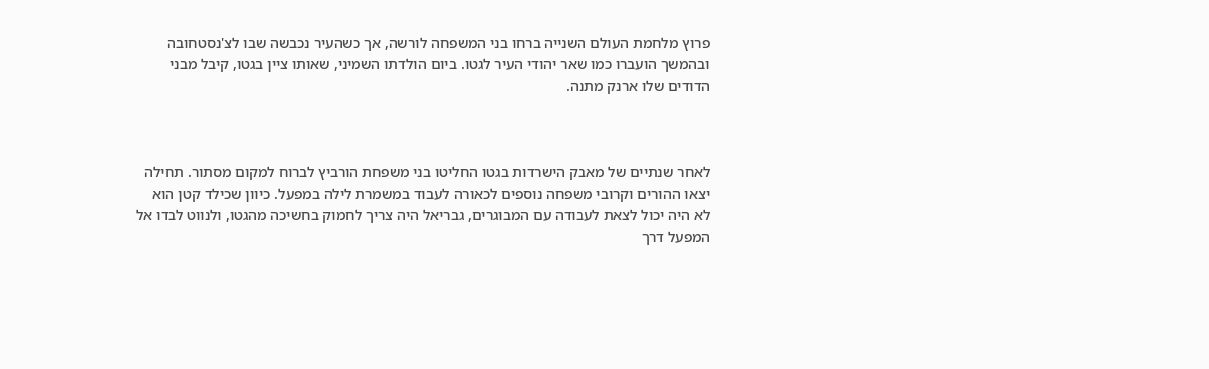פרוץ מלחמת העולם השנייה ברחו בני המשפחה לורשה, אך כשהעיר נכבשה שבו לצ'נסטחובה ובהמשך הועברו כמו שאר יהודי העיר לגטו. ביום הולדתו השמיני, שאותו ציין בגטו, קיבל מבני הדודים שלו ארנק מתנה.



לאחר שנתיים של מאבק הישרדות בגטו החליטו בני משפחת הורביץ לברוח למקום מסתור. תחילה יצאו ההורים וקרובי משפחה נוספים לכאורה לעבוד במשמרת לילה במפעל. כיוון שכילד קטן הוא לא היה יכול לצאת לעבודה עם המבוגרים, גבריאל היה צריך לחמוק בחשיכה מהגטו, ולנווט לבדו אל המפעל דרך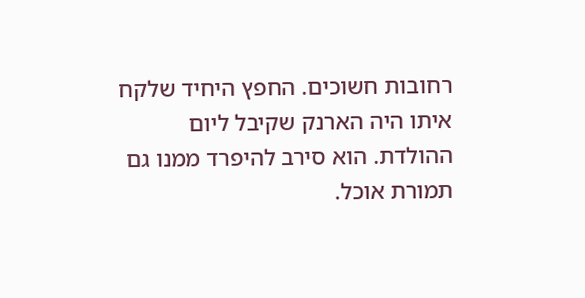רחובות חשוכים. החפץ היחיד שלקח איתו היה הארנק שקיבל ליום ההולדת. הוא סירב להיפרד ממנו גם תמורת אוכל.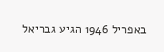באפריל 1946 הגיע גבריאל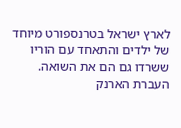לארץ ישראל בטרנספורט מיוחד של ילדים והתאחד עם הוריו ששרדו גם הם את השואה. העברת הארנק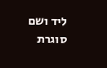ליד ושם סוגרת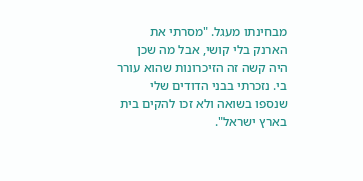מבחינתו מעגל. "מסרתי את הארנק בלי קושי, אבל מה שכן היה קשה זה הזיכרונות שהוא עורר בי. נזכרתי בבני הדודים שלי שנספו בשואה ולא זכו להקים בית בארץ ישראל".